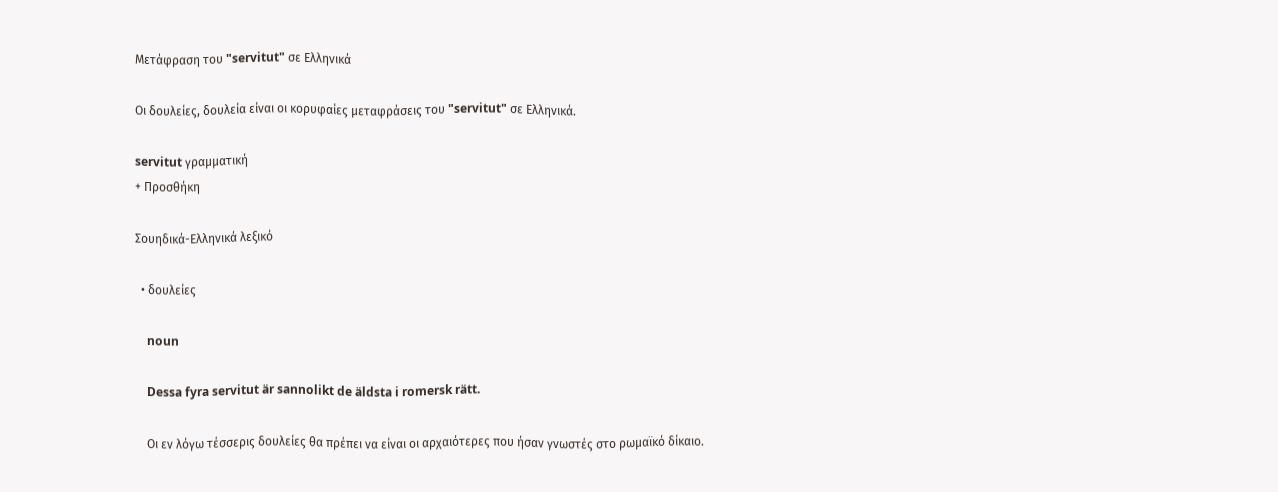Μετάφραση του "servitut" σε Ελληνικά

Οι δουλείες, δουλεία είναι οι κορυφαίες μεταφράσεις του "servitut" σε Ελληνικά.

servitut γραμματική
+ Προσθήκη

Σουηδικά-Ελληνικά λεξικό

  • δουλείες

    noun

    Dessa fyra servitut är sannolikt de äldsta i romersk rätt.

    Οι εν λόγω τέσσερις δουλείες θα πρέπει να είναι οι αρχαιότερες που ήσαν γνωστές στο ρωμαϊκό δίκαιο.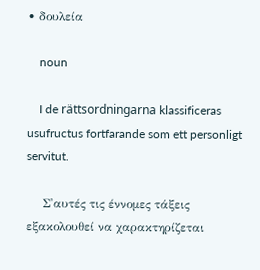• δουλεία

    noun

    I de rättsordningarna klassificeras usufructus fortfarande som ett personligt servitut.

    Σ'αυτές τις έννομες τάξεις εξακολουθεί να χαρακτηρίζεται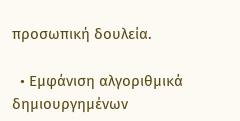προσωπική δουλεία.

  • Εμφάνιση αλγοριθμικά δημιουργημένων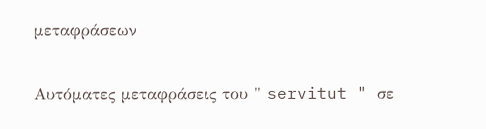μεταφράσεων

Αυτόματες μεταφράσεις του " servitut " σε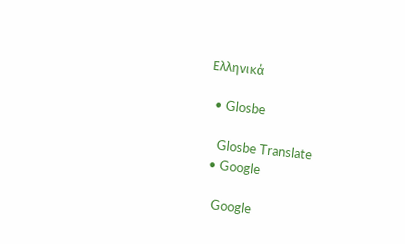Ελληνικά

  • Glosbe

    Glosbe Translate
  • Google

    Google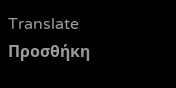Translate
Προσθήκη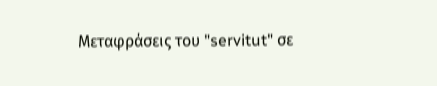Μεταφράσεις του "servitut" σε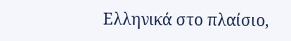Ελληνικά στο πλαίσιο,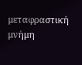μεταφραστική μνήμη